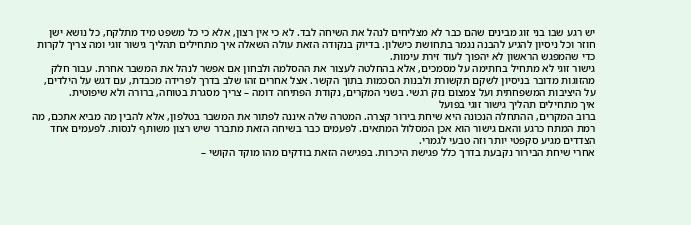יש רגע שבו בני זוג מבינים שהם כבר לא מצליחים לנהל את השיחה לבד. לא כי אין רצון, אלא כי כל משפט מיד מתלקח, כל נושא ישן חוזר וכל ניסיון להגיע להבנה נגמר בתחושת כישלון. בדיוק בנקודה הזאת עולה השאלה איך מתחילים תהליך גישור זוגי ומה צריך לקרות כדי שהמפגש הראשון לא יהפוך לעוד זירת עימות.
גישור זוגי לא מתחיל בחתימה על מסמכים, אלא בהחלטה לעצור את ההסלמה ולבחון אם אפשר לנהל את המשבר אחרת. עבור חלק מהזוגות מדובר בניסיון לשקם תקשורת ולבנות הסכמות בתוך הקשר. אצל אחרים זהו שלב בדרך לפרידה מכבדת, עם דגש על הילדים, על היציבות המשפחתית ועל צמצום נזק רגשי. בשני המקרים, נקודת הפתיחה דומה – צריך מסגרת בטוחה, ברורה ולא שיפוטית.
איך מתחילים תהליך גישור זוגי בפועל
ברוב המקרים, ההתחלה הנכונה היא שיחת בירור קצרה. המטרה שלה איננה לפתור את המשבר בטלפון, אלא להבין מה מביא אתכם, מה רמת המתח כרגע והאם גישור הוא אכן המסלול המתאים. לפעמים כבר בשיחה הזאת מתברר שיש רצון משותף לנסות. לפעמים אחד הצדדים מגיע סקפטי יותר וזה טבעי לגמרי.
אחרי שיחת הבירור נקבעת בדרך כלל פגישת היכרות. בפגישה הזאת בודקים מהו מוקד הקושי –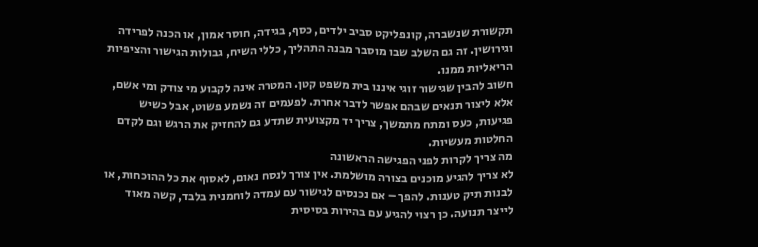תקשורת שנשברה, קונפליקט סביב ילדים, כסף, בגידה, חוסר אמון, או הכנה לפרידה וגירושין. זה גם השלב שבו מוסבר מבנה התהליך, כללי השיח, גבולות הגישור והציפיות הריאליות ממנו.
חשוב להבין שגישור זוגי איננו בית משפט קטן. המטרה אינה לקבוע מי צודק ומי אשם, אלא ליצור תנאים שבהם אפשר לדבר אחרת. לפעמים זה נשמע פשוט, אבל כשיש פגיעות, כעס ומתח מתמשך, צריך יד מקצועית שתדע גם להחזיק את הרגש וגם לקדם החלטות מעשיות.
מה צריך לקרות לפני הפגישה הראשונה
לא צריך להגיע מוכנים בצורה מושלמת. אין צורך לנסח נאום, לאסוף את כל ההוכחות, או לבנות תיק טענות. להפך – אם נכנסים לגישור עם עמדה לוחמנית בלבד, קשה מאוד לייצר תנועה. כן רצוי להגיע עם בהירות בסיסית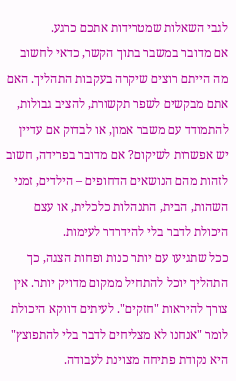לגבי השאלות שמטרידות אתכם כרגע.
אם מדובר במשבר בתוך הקשר, כדאי לחשוב מה הייתם רוצים שיקרה בעקבות התהליך. האם אתם מבקשים לשפר תקשורת, להציב גבולות, להתמודד עם משבר אמון, או לבדוק אם עדיין יש אפשרות לשיקום? אם מדובר בפרידה, חשוב לזהות מהם הנושאים הדחופים – הילדים, זמני השהות, הבית, התנהלות כלכלית, או עצם היכולת לדבר בלי להידרדר לעימות.
ככל שתגיעו עם יותר כנות ופחות הצגה, כך התהליך יוכל להתחיל ממקום מדויק יותר. אין צורך להיראות "חזקים". לעיתים דווקא היכולת לומר "אנחנו לא מצליחים לדבר בלי להתפוצץ" היא נקודת פתיחה מצוינת לעבודה.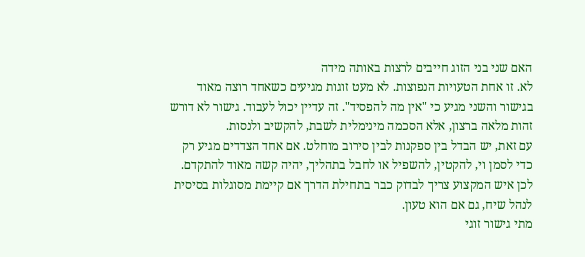האם שני בני הזוג חייבים לרצות באותה מידה
לא. זו אחת הטעויות הנפוצות. לא מעט זוגות מגיעים כשאחד רוצה מאוד בגישור והשני מגיע כי "אין מה להפסיד". זה עדיין יכול לעבוד. גישור לא דורש זהות מלאה ברצון, אלא הסכמה מינימלית לשבת, להקשיב ולנסות.
עם זאת, יש הבדל בין ספקנות לבין סירוב מוחלט. אם אחד הצדדים מגיע רק כדי לסמן וי, להקטין, להשפיל או לחבל בתהליך, יהיה קשה מאוד להתקדם. לכן איש המקצוע צריך לבדוק כבר בתחילת הדרך אם קיימת מסוגלות בסיסית לנהל שיח, גם אם הוא טעון.
מתי גישור זוגי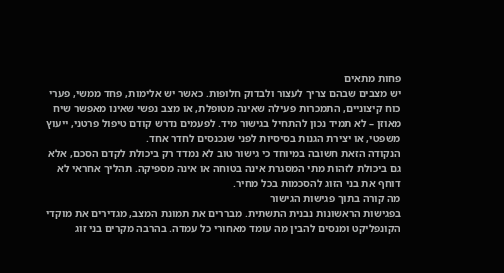פחות מתאים
יש מצבים שבהם צריך לעצור ולבדוק חלופות. כאשר יש אלימות, פחד ממשי, פערי כוח קיצוניים, התמכרות פעילה שאינה מטופלת, או מצב נפשי שאינו מאפשר שיח מאוזן – לא תמיד נכון להתחיל בגישור מיד. לפעמים נדרש קודם טיפול פרטני, ייעוץ משפטי, או יצירת הגנות בסיסיות לפני שנכנסים לחדר אחד.
הנקודה הזאת חשובה במיוחד כי גישור טוב לא נמדד רק ביכולת לקדם הסכם, אלא גם ביכולת לזהות מתי המסגרת אינה בטוחה או אינה מספיקה. תהליך אחראי לא דוחף את בני הזוג להסכמות בכל מחיר.
מה קורה בתוך פגישות הגישור
בפגישות הראשונות נבנית התשתית. מבררים את תמונת המצב, מגדירים את מוקדי הקונפליקט ומנסים להבין מה עומד מאחורי כל עמדה. בהרבה מקרים בני זוג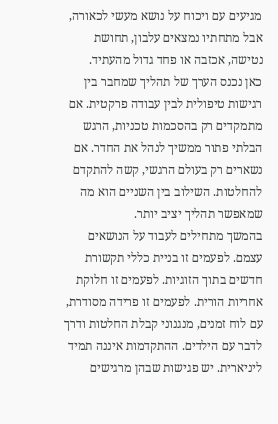מגיעים עם ויכוח על נושא מעשי לכאורה, אבל מתחתיו נמצאים עלבון, תחושת נטישה, אכזבה או פחד גדול מהעתיד.
כאן נכנס הערך של תהליך שמחבר בין רגישות טיפולית לבין עבודה פרקטית. אם מתמקדים רק בהסכמות טכניות, הרגש הבלתי פתור ממשיך לנהל את החדר. אם נשארים רק בעולם הרגשי, קשה להתקדם להחלטות. השילוב בין השניים הוא מה שמאפשר תהליך יציב יותר.
בהמשך מתחילים לעבוד על הנושאים עצמם. לפעמים זו בניית כללי תקשורת חדשים בתוך הזוגיות. לפעמים זו חלוקת אחריות הורית. לפעמים זו פרידה מסודרת, עם לוח זמנים, מנגנוני קבלת החלטות ודרך לדבר עם הילדים. ההתקדמות איננה תמיד ליניארית. יש פגישות שבהן מרגישים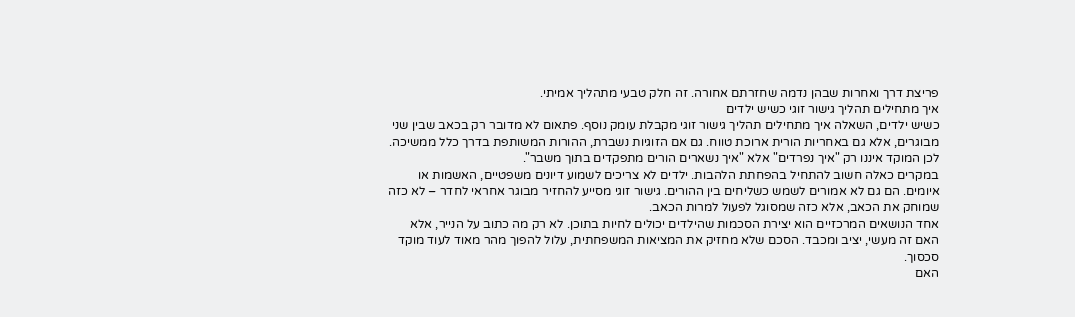פריצת דרך ואחרות שבהן נדמה שחזרתם אחורה. זה חלק טבעי מתהליך אמיתי.
איך מתחילים תהליך גישור זוגי כשיש ילדים
כשיש ילדים, השאלה איך מתחילים תהליך גישור זוגי מקבלת עומק נוסף. פתאום לא מדובר רק בכאב שבין שני מבוגרים, אלא גם באחריות הורית ארוכת טווח. גם אם הזוגיות נשברת, ההורות המשותפת בדרך כלל ממשיכה. לכן המוקד איננו רק "איך נפרדים" אלא "איך נשארים הורים מתפקדים בתוך משבר".
במקרים כאלה חשוב להתחיל בהפחתת הלהבות. ילדים לא צריכים לשמוע דיונים משפטיים, האשמות או איומים. הם גם לא אמורים לשמש כשליחים בין ההורים. גישור זוגי מסייע להחזיר מבוגר אחראי לחדר – לא כזה שמוחק את הכאב, אלא כזה שמסוגל לפעול למרות הכאב.
אחד הנושאים המרכזיים הוא יצירת הסכמות שהילדים יכולים לחיות בתוכן. לא רק מה כתוב על הנייר, אלא האם זה מעשי, יציב ומכבד. הסכם שלא מחזיק את המציאות המשפחתית, עלול להפוך מהר מאוד לעוד מוקד סכסוך.
האם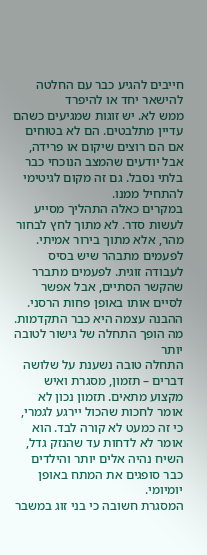חייבים להגיע כבר עם החלטה להישאר יחד או להיפרד
ממש לא. יש זוגות שמגיעים כשהם עדיין מתלבטים. הם לא בטוחים אם הם רוצים שיקום או פרידה, אבל יודעים שהמצב הנוכחי כבר בלתי נסבל. גם זה מקום לגיטימי להתחיל ממנו.
במקרים כאלה התהליך מסייע לעשות סדר. לא מתוך לחץ לבחור מהר, אלא מתוך בירור אמיתי. לפעמים מתבהר שיש בסיס לעבודה זוגית. לפעמים מתברר שהקשר הסתיים, אבל אפשר לסיים אותו באופן פחות הרסני. ההבנה עצמה היא כבר התקדמות.
מה הופך התחלה של גישור לטובה יותר
התחלה טובה נשענת על שלושה דברים – תזמון, מסגרת ואיש מקצוע מתאים. תזמון נכון לא אומר לחכות שהכול יירגע לגמרי, כי זה כמעט לא קורה לבד. הוא אומר לא לדחות עד שהנזק גדל, השיח נהיה אלים יותר והילדים כבר סופגים את המתח באופן יומיומי.
המסגרת חשובה כי בני זוג במשבר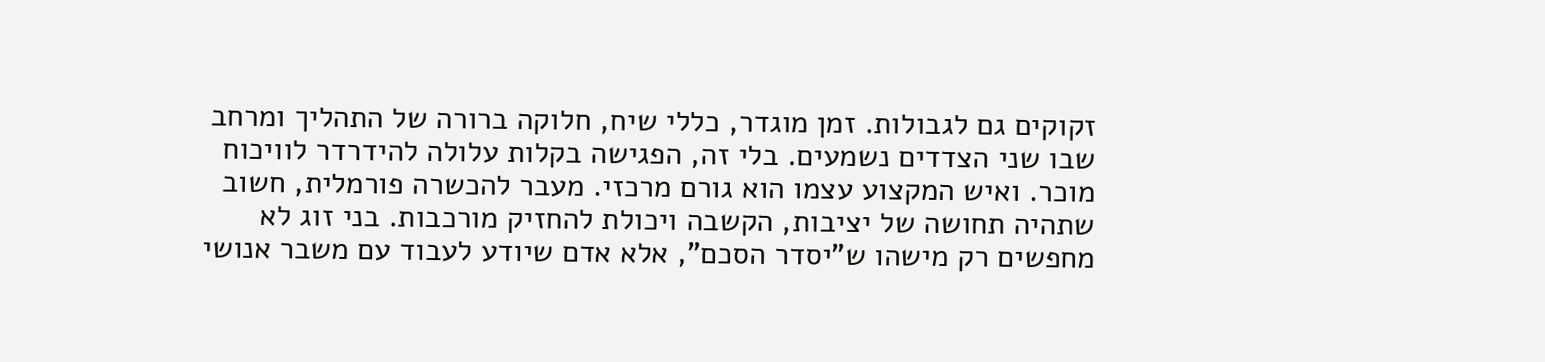זקוקים גם לגבולות. זמן מוגדר, כללי שיח, חלוקה ברורה של התהליך ומרחב שבו שני הצדדים נשמעים. בלי זה, הפגישה בקלות עלולה להידרדר לוויכוח מוכר. ואיש המקצוע עצמו הוא גורם מרכזי. מעבר להכשרה פורמלית, חשוב שתהיה תחושה של יציבות, הקשבה ויכולת להחזיק מורכבות. בני זוג לא מחפשים רק מישהו ש"יסדר הסכם", אלא אדם שיודע לעבוד עם משבר אנושי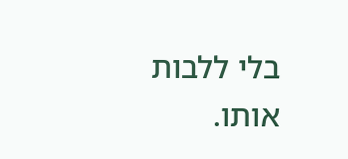בלי ללבות אותו.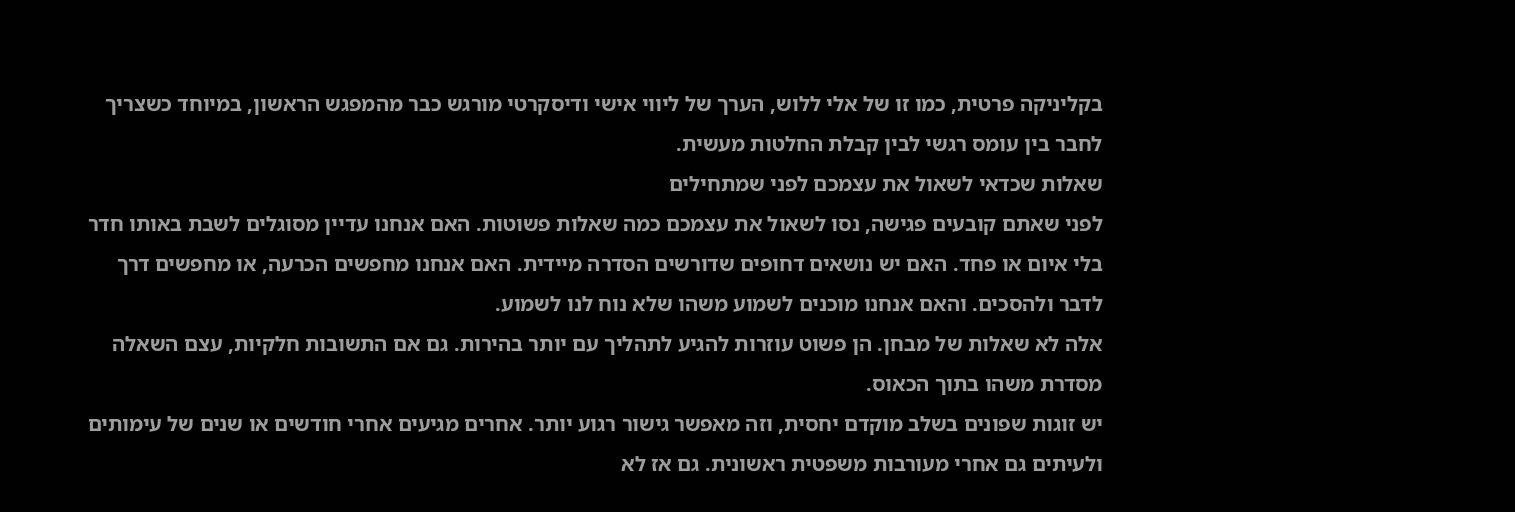בקליניקה פרטית, כמו זו של אלי ללוש, הערך של ליווי אישי ודיסקרטי מורגש כבר מהמפגש הראשון, במיוחד כשצריך לחבר בין עומס רגשי לבין קבלת החלטות מעשית.
שאלות שכדאי לשאול את עצמכם לפני שמתחילים
לפני שאתם קובעים פגישה, נסו לשאול את עצמכם כמה שאלות פשוטות. האם אנחנו עדיין מסוגלים לשבת באותו חדר בלי איום או פחד. האם יש נושאים דחופים שדורשים הסדרה מיידית. האם אנחנו מחפשים הכרעה, או מחפשים דרך לדבר ולהסכים. והאם אנחנו מוכנים לשמוע משהו שלא נוח לנו לשמוע.
אלה לא שאלות של מבחן. הן פשוט עוזרות להגיע לתהליך עם יותר בהירות. גם אם התשובות חלקיות, עצם השאלה מסדרת משהו בתוך הכאוס.
יש זוגות שפונים בשלב מוקדם יחסית, וזה מאפשר גישור רגוע יותר. אחרים מגיעים אחרי חודשים או שנים של עימותים ולעיתים גם אחרי מעורבות משפטית ראשונית. גם אז לא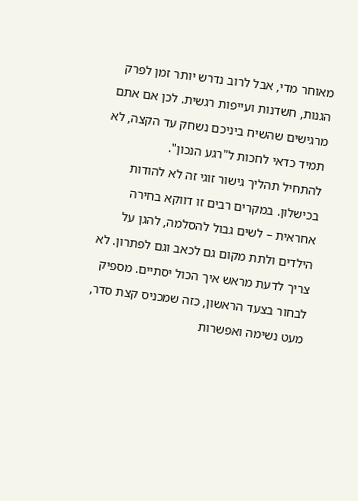מאוחר מדי, אבל לרוב נדרש יותר זמן לפרק הגנות, חשדנות ועייפות רגשית. לכן אם אתם מרגישים שהשיח ביניכם נשחק עד הקצה, לא תמיד כדאי לחכות ל"רגע הנכון".
להתחיל תהליך גישור זוגי זה לא להודות בכישלון. במקרים רבים זו דווקא בחירה אחראית – לשים גבול להסלמה, להגן על הילדים ולתת מקום גם לכאב וגם לפתרון. לא צריך לדעת מראש איך הכול יסתיים. מספיק לבחור בצעד הראשון, כזה שמכניס קצת סדר, מעט נשימה ואפשרות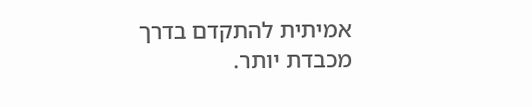אמיתית להתקדם בדרך מכבדת יותר.